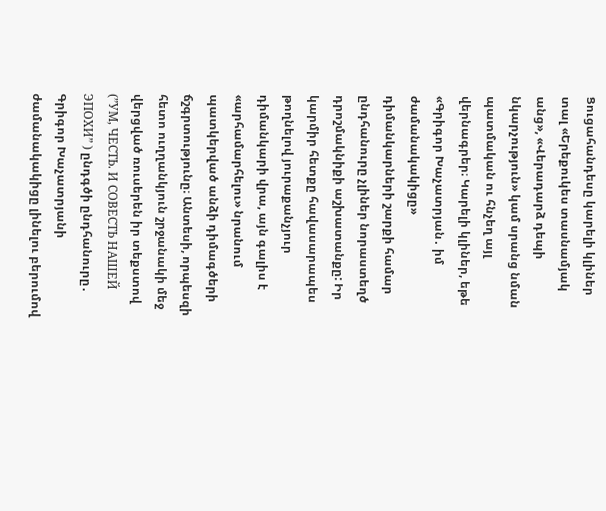Ցուցահանդեսը կարելի կլիներ տալ «Երեքուկես տասնամյակ անց», «Վերադարձ դեպի նկարչություն» կամ սրանց նման պատմական ու հնչեղ այլ վերնագրեր։ Կարելի կլիներ, եթե «Գրիգոր Խաչատրյան․ իմ ժամանակակիցը» դիմանկարների շարքի համար ընդհանուրը չլիներ նորաստեղծ դրոշմակնիքի աշխատանքը: Իր կարմիր հետքը հավասարապես թողնելով յուրաքանչյուր դիմանկարի վրա, այն գալիս է «արհամարհելու» նրանում պատկերված անձի դիմագծերի ճշգրտությունը։ Անտեսի, որպեսզի հետո ուղղանկյուն շրջանակի մեջ վերցված ռուսերեն իր տեքստով (”УМ, ЧЕСТЬ. И СОВЕСТЬ НАШЕЙ ЭПОХИ” ) ընդգծի ընդհանուրը․ Գրիգոր Խաչատրյանի ժամանակակիցը լինելու բերումով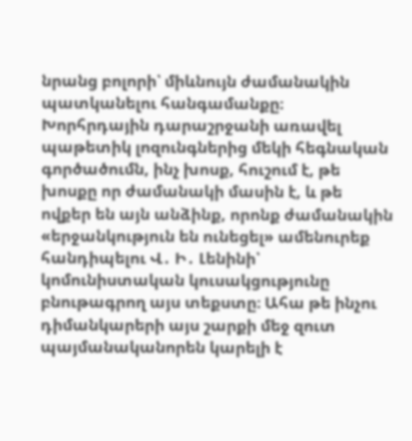նրանց բոլորի՝ միևնույն ժամանակին պատկանելու հանգամանքը։
Խորհրդային դարաշրջանի առավել պաթետիկ լոզունգներից մեկի հեգնական գործածումն, ինչ խոսք, հուշում է, թե խոսքը որ ժամանակի մասին է, և թե ովքեր են այն անձինք, որոնք ժամանակին «երջանկություն են ունեցել» ամենուրեք հանդիպելու Վ․ Ի․ Լենինի՝ կոմունիստական կուսակցությունը բնութագրող այս տեքստը։ Ահա թե ինչու դիմանկարերի այս շարքի մեջ զուտ պայմանականորեն կարելի է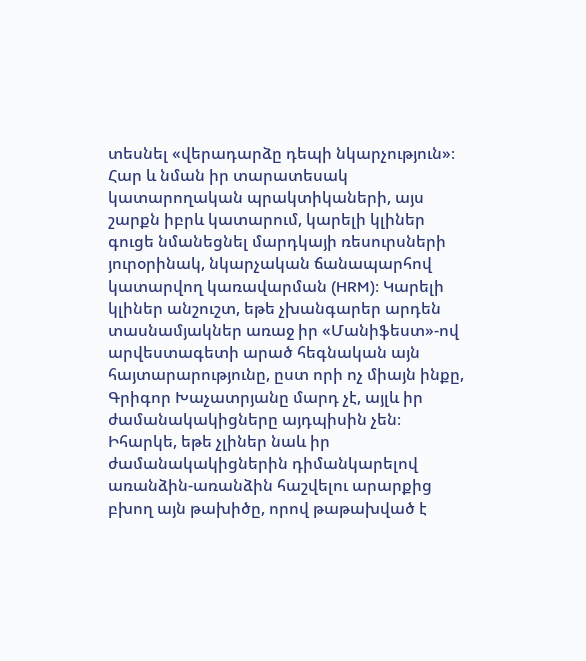տեսնել «վերադարձը դեպի նկարչություն»։
Հար և նման իր տարատեսակ կատարողական պրակտիկաների, այս շարքն իբրև կատարում, կարելի կլիներ գուցե նմանեցնել մարդկայի ռեսուրսների յուրօրինակ, նկարչական ճանապարհով կատարվող կառավարման (HRM)։ Կարելի կլիներ անշուշտ, եթե չխանգարեր արդեն տասնամյակներ առաջ իր «Մանիֆեստ»-ով արվեստագետի արած հեգնական այն հայտարարությունը, ըստ որի ոչ միայն ինքը, Գրիգոր Խաչատրյանը մարդ չէ, այլև իր ժամանակակիցները այդպիսին չեն։ Իհարկե, եթե չլիներ նաև իր ժամանակակիցներին դիմանկարելով առանձին-առանձին հաշվելու արարքից բխող այն թախիծը, որով թաթախված է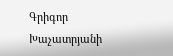Գրիգոր Խաչատրյանի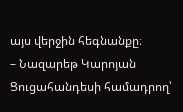այս վերջին հեգնանքը։
– Նազարեթ Կարոյան
Ցուցահանդեսի համադրող՝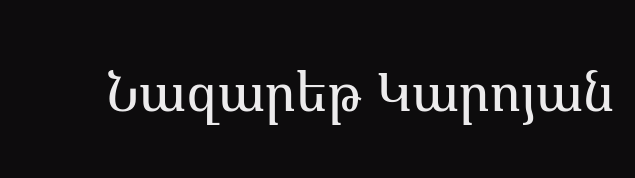Նազարեթ Կարոյան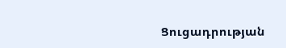Ցուցադրության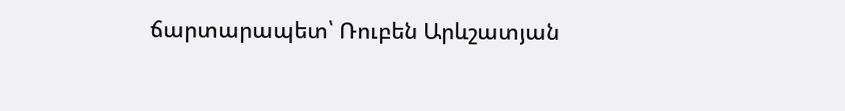ճարտարապետ՝ Ռուբեն Արևշատյան